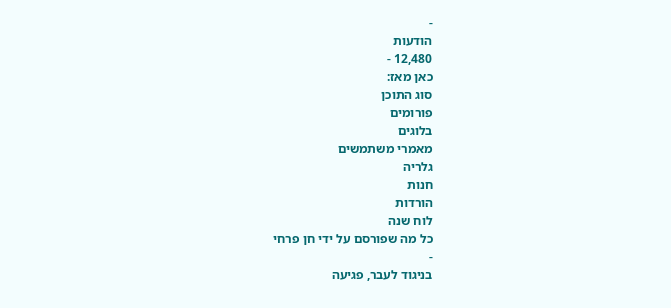-
הודעות
12,480 -
כאן מאז:
סוג התוכן
פורומים
בלוגים
מאמרי משתמשים
גלריה
חנות
הורדות
לוח שנה
כל מה שפורסם על ידי חן פרחי
-
בניגוד לעבר, פגיעה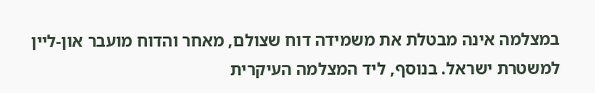במצלמה אינה מבטלת את משמידה דוח שצולם, מאחר והדוח מועבר און-ליין למשטרת ישראל. בנוסף, ליד המצלמה העיקרית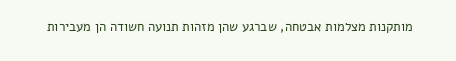מותקנות מצלמות אבטחה, שברגע שהן מזהות תנועה חשודה הן מעבירות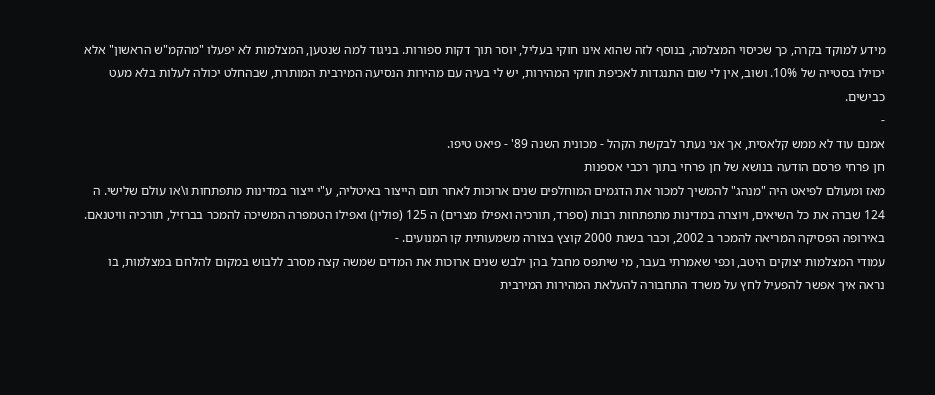מידע למוקד בקרה, כך שכיסוי המצלמה, בנוסף לזה שהוא אינו חוקי בעליל, יוסר תוך דקות ספורות. בניגוד למה שנטען, המצלמות לא יפעלו "מהקמ"ש הראשון" אלא יכוילו בסטייה של 10%. ושוב, אין לי שום התנגדות לאכיפת חוקי המהירות, יש לי בעיה עם מהירות הנסיעה המירבית המותרת, שבהחלט יכולה לעלות בלא מעט כבישים.
-
אמנם עוד לא ממש קלאסית, אך אני נעתר לבקשת הקהל - מכונית השנה 89' - פיאט טיפו.
חן פרחי פרסם הודעה בנושא של חן פרחי בתוך רכבי אספנות
מאז ומעולם לפיאט היה "מנהג" להמשיך למכור את הדגמים המוחלפים שנים ארוכות לאחר תום הייצור באיטליה, ע"י ייצור במדינות מתפתחות ו\או עולם שלישי. ה 124 שברה את כל השיאים, ויוצרה במדינות מתפתחות רבות (ספרד, תורכיה ואפילו מצרים) ה 125 (פולין) ואפילו הטמפרה המשיכה להמכר בברזיל, תורכיה וויטנאם. באירופה הפסיקה המריאה להמכר ב 2002, וכבר בשנת 2000 קוצץ בצורה משמעותית קו המנועים. -
עמודי המצלמות יצוקים היטב, וכפי שאמרתי בעבר, מי שיתפס מחבל בהן ילבש שנים ארוכות את המדים שמשה קצה מסרב ללבוש במקום להלחם במצלמות, בו נראה איך אפשר להפעיל לחץ על משרד התחבורה להעלאת המהירות המירבית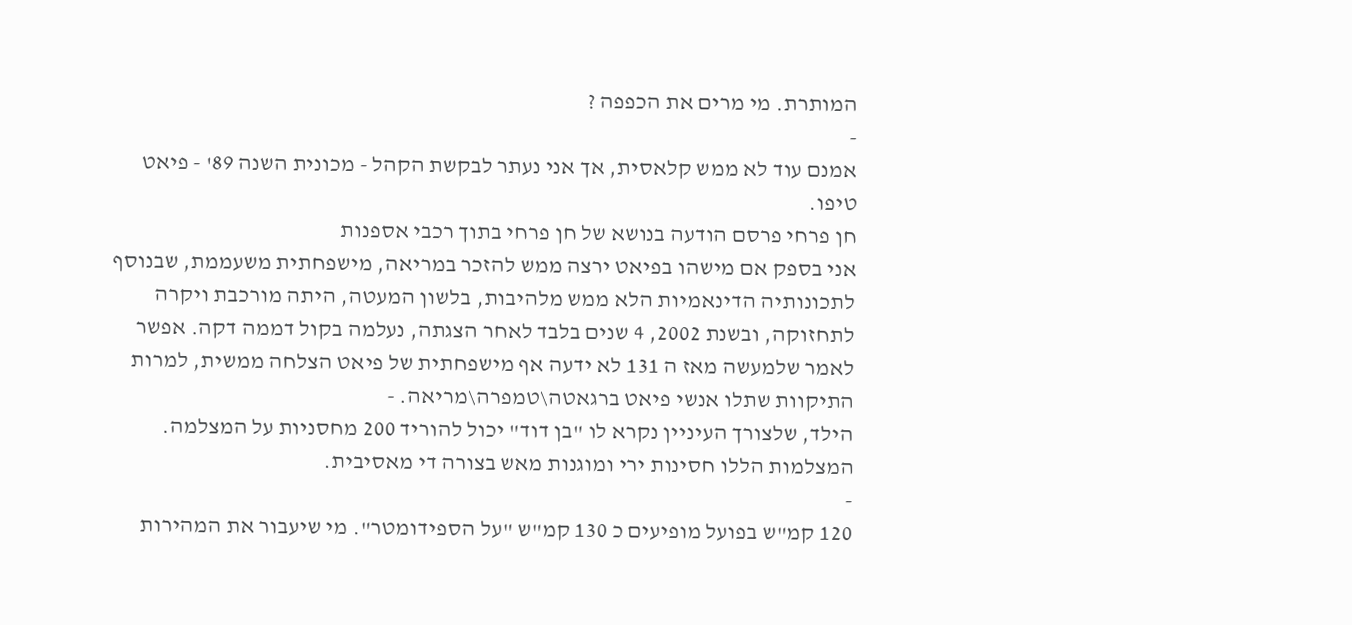המותרת. מי מרים את הכפפה ?
-
אמנם עוד לא ממש קלאסית, אך אני נעתר לבקשת הקהל - מכונית השנה 89' - פיאט טיפו.
חן פרחי פרסם הודעה בנושא של חן פרחי בתוך רכבי אספנות
אני בספק אם מישהו בפיאט ירצה ממש להזכר במריאה, מישפחתית משעממת, שבנוסף לתכונותיה הדינאמיות הלא ממש מלהיבות, בלשון המעטה, היתה מורכבת ויקרה לתחזוקה, ובשנת 2002, 4 שנים בלבד לאחר הצגתה, נעלמה בקול דממה דקה. אפשר לאמר שלמעשה מאז ה 131 לא ידעה אף מישפחתית של פיאט הצלחה ממשית, למרות התיקוות שתלו אנשי פיאט ברגאטה\טמפרה\מריאה. -
הילד, שלצורך העיניין נקרא לו "בן דוד" יכול להוריד 200 מחסניות על המצלמה. המצלמות הללו חסינות ירי ומוגנות מאש בצורה די מאסיבית.
-
120 קמ"ש בפועל מופיעים כ 130 קמ"ש "על הספידומטר". מי שיעבור את המהירות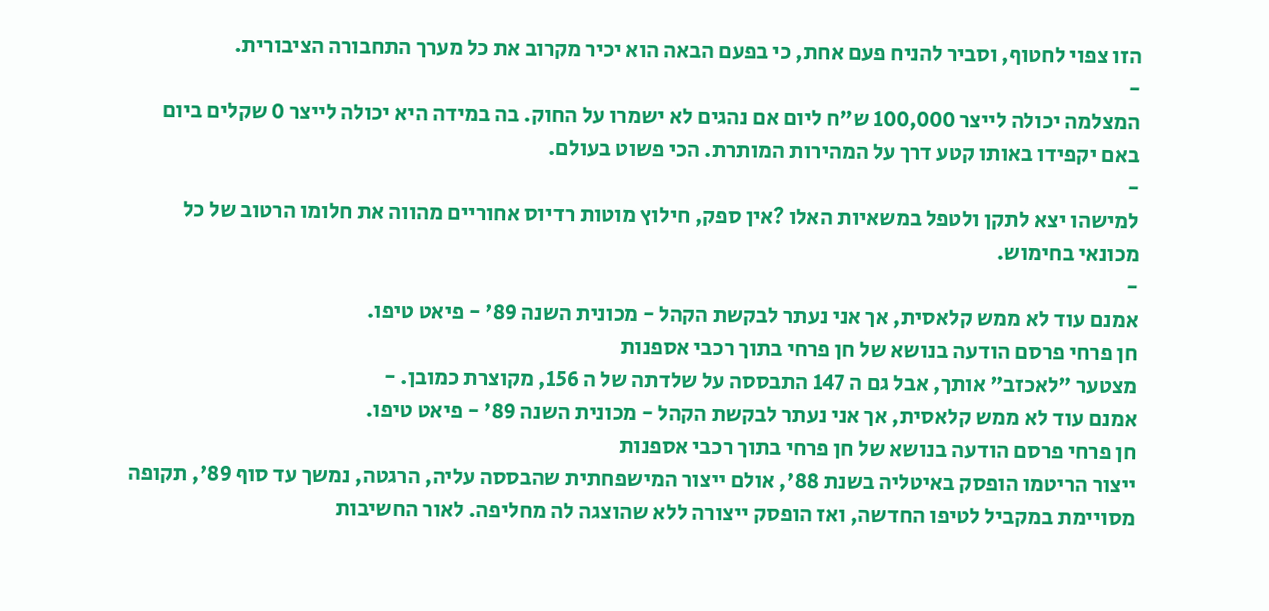הזו צפוי לחטוף, וסביר להניח פעם אחת, כי בפעם הבאה הוא יכיר מקרוב את כל מערך התחבורה הציבורית.
-
המצלמה יכולה לייצר 100,000 ש"ח ליום אם נהגים לא ישמרו על החוק. בה במידה היא יכולה לייצר 0 שקלים ביום באם יקפידו באותו קטע דרך על המהירות המותרת. הכי פשוט בעולם.
-
למישהו יצא לתקן ולטפל במשאיות האלו ?אין ספק, חילוץ מוטות רדיוס אחוריים מהווה את חלומו הרטוב של כל מכונאי בחימוש.
-
אמנם עוד לא ממש קלאסית, אך אני נעתר לבקשת הקהל - מכונית השנה 89' - פיאט טיפו.
חן פרחי פרסם הודעה בנושא של חן פרחי בתוך רכבי אספנות
מצטער "לאכזב" אותך, אבל גם ה 147 התבססה על שלדתה של ה 156, מקוצרת כמובן. -
אמנם עוד לא ממש קלאסית, אך אני נעתר לבקשת הקהל - מכונית השנה 89' - פיאט טיפו.
חן פרחי פרסם הודעה בנושא של חן פרחי בתוך רכבי אספנות
ייצור הריטמו הופסק באיטליה בשנת 88', אולם ייצור המישפחתית שהבססה עליה, הרגטה, נמשך עד סוף 89', תקופה מסויימת במקביל לטיפו החדשה, ואז הופסק ייצורה ללא שהוצגה לה מחליפה. לאור החשיבות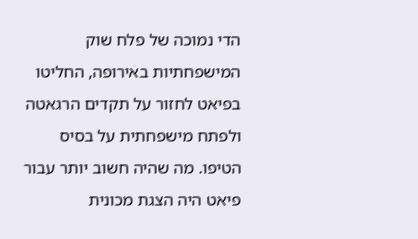הדי נמוכה של פלח שוק המישפחתיות באירופה, החליטו בפיאט לחזור על תקדים הרגאטה ולפתח מישפחתית על בסיס הטיפו. מה שהיה חשוב יותר עבור פיאט היה הצגת מכונית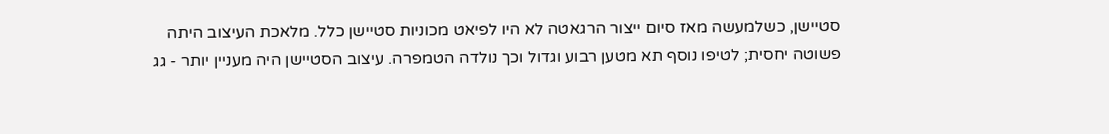סטיישן, כשלמעשה מאז סיום ייצור הרגאטה לא היו לפיאט מכוניות סטיישן כלל. מלאכת העיצוב היתה פשוטה יחסית; לטיפו נוסף תא מטען רבוע וגדול וכך נולדה הטמפרה. עיצוב הסטיישן היה מעניין יותר - גג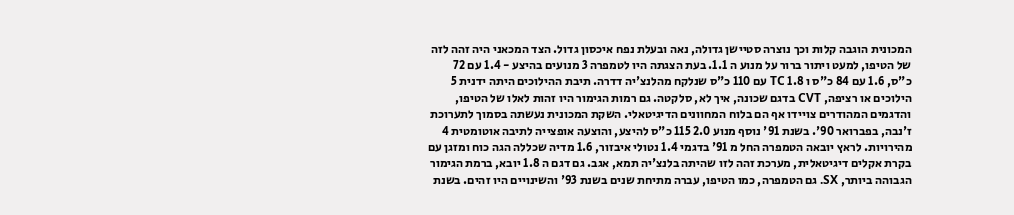המכונית הוגבה קלות וכך נוצרה סטיישן גדולה, נאה ובעלת נפח איכסון גדול. הצד המכאני היה זהה לזה של הטיפו, למעט ויתור ברור על מנוע ה 1.1. בעת הצגתה היו לטמפרה 3 מנועים בהיצע - 1.4 עם 72 כ"ס, 1.6 עם 84 כ"ס ו 1.8 TC עם 110 כ"ס שנלקח מהלנצ'יה דדרה. תיבת ההילוכים היתה ידנית 5 הילוכים או רציפה, CVT בדגם שכונה, איך לא, סלקטה. גם רמות הגימור היו זהות לאלו של הטיפו, והדגמים המהודרים צויידו אף הם בלוח המחוונים הדיגיטאלי. השקת המכונית נעשתה בסמוך לתערוכת ז'נבה, בפברואר 90'. בשנת 91' נוסף מנוע 2.0 115 כ"ס להיצע, והוצעה אופצייה לתיבה אוטומטית 4 מהירויות. לראץ יובאה הטמפרה החל מ 91' בדגמי 1.4 נטולי איבזור, 1.6 מדיה שכללה הגה כוח ומזגן עם בקרת אקלים דיגיטאלית, מערכת זהה לזו שהיתה בלנצ'יה תמא, אגב. גם דגם ה 1.8 יובא, ברמת הגימור הגבוהה ביותר, SX. גם הטמפרה, כמו הטיפו, עברה מתיחת שנים בשנת 93' והשינויים היו זהים. בשנת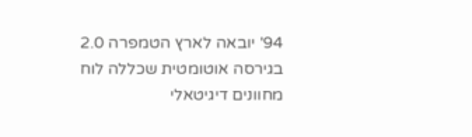94' יובאה לארץ הטמפרה 2.0 בגירסה אוטומטית שכללה לוח מחוונים דיגיטאלי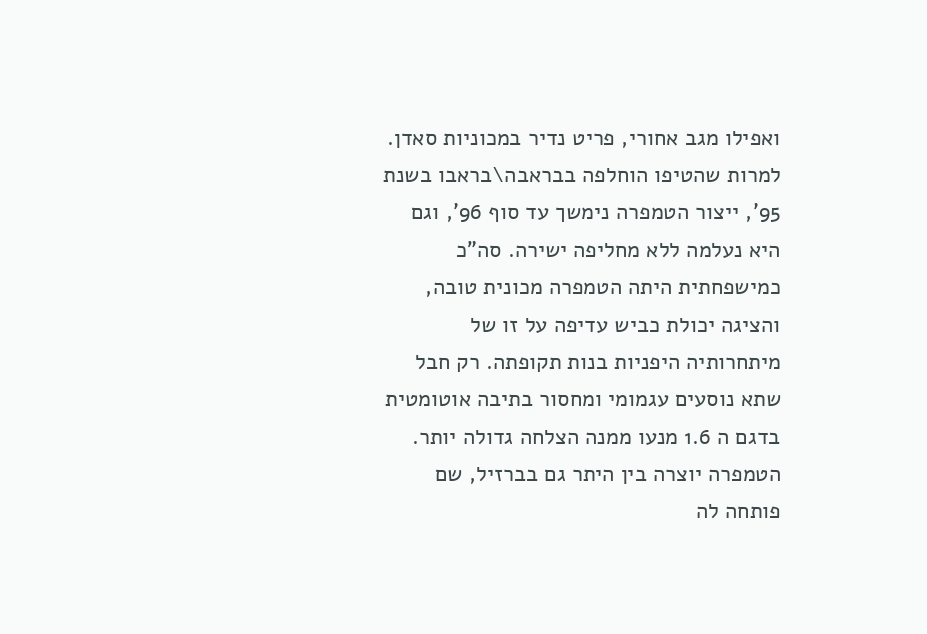ואפילו מגב אחורי, פריט נדיר במכוניות סאדן. למרות שהטיפו הוחלפה בבראבה\בראבו בשנת 95', ייצור הטמפרה נימשך עד סוף 96', וגם היא נעלמה ללא מחליפה ישירה. סה"כ כמישפחתית היתה הטמפרה מכונית טובה, והציגה יכולת כביש עדיפה על זו של מיתחרותיה היפניות בנות תקופתה. רק חבל שתא נוסעים עגמומי ומחסור בתיבה אוטומטית בדגם ה 1.6 מנעו ממנה הצלחה גדולה יותר. הטמפרה יוצרה בין היתר גם בברזיל, שם פותחה לה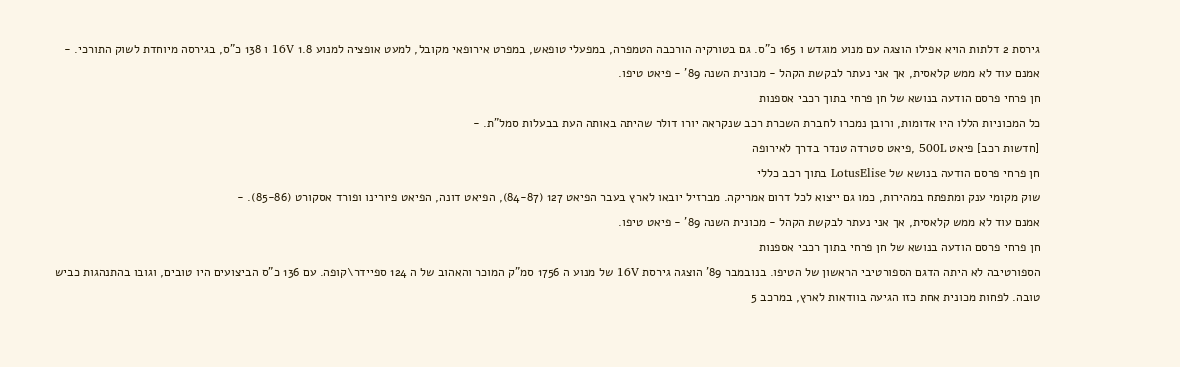גירסת 2 דלתות הויא אפילו הוצגה עם מנוע מוגדש ו 165 כ"ס. גם בטורקיה הורכבה הטמפרה, במפעלי טופאש, במפרט אירופאי מקובל, למעט אופציה למנוע 1.8 16V ו 138 כ"ס, בגירסה מיוחדת לשוק התורכי. -
אמנם עוד לא ממש קלאסית, אך אני נעתר לבקשת הקהל - מכונית השנה 89' - פיאט טיפו.
חן פרחי פרסם הודעה בנושא של חן פרחי בתוך רכבי אספנות
כל המכוניות הללו היו אדומות, ורובן נמכרו לחברת השכרת רכב שנקראה יורו דולר שהיתה באותה העת בבעלות סמל"ת. -
[חדשות רכב] פיאט 500L ,פיאט סטרדה טנדר בדרך לאירופה
חן פרחי פרסם הודעה בנושא של LotusElise בתוך רכב כללי
שוק מקומי ענק ומתפתח במהירות, כמו גם ייצוא לכל דרום אמריקה. מברזיל יובאו לארץ בעבר הפיאט 127 (84-87), הפיאט דונה, הפיאט פיורינו ופורד אסקורט (85-86). -
אמנם עוד לא ממש קלאסית, אך אני נעתר לבקשת הקהל - מכונית השנה 89' - פיאט טיפו.
חן פרחי פרסם הודעה בנושא של חן פרחי בתוך רכבי אספנות
הספורטיבה לא היתה הדגם הספורטיבי הראשון של הטיפו. בנובמבר 89' הוצגה גירסת 16V של מנוע ה 1756 סמ"ק המוכר והאהוב של ה 124 ספיידר\קופה. עם 136 כ"ס הביצועים היו טובים, וגובו בהתנהגות כביש טובה. לפחות מכונית אחת כזו הגיעה בוודאות לארץ, במרכב 5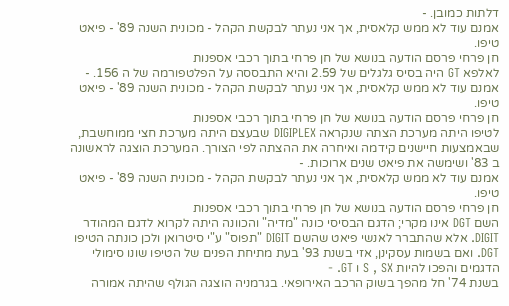דלתות כמובן. -
אמנם עוד לא ממש קלאסית, אך אני נעתר לבקשת הקהל - מכונית השנה 89' - פיאט טיפו.
חן פרחי פרסם הודעה בנושא של חן פרחי בתוך רכבי אספנות
לאלפא GT היה בסיס גלגלים של 2.59 והיא התבססה על הפלטפורמה של ה 156. -
אמנם עוד לא ממש קלאסית, אך אני נעתר לבקשת הקהל - מכונית השנה 89' - פיאט טיפו.
חן פרחי פרסם הודעה בנושא של חן פרחי בתוך רכבי אספנות
לטיפו היתה מערכת הצתה שנקראה DIGIPLEX שבעצם היתה מערכת חצי ממוחשבת, שבאמצעות חיישנים קידמה ואיחרה את ההצתה לפי הצורך. המערכת הוצגה לראשונה ב 83' ושימשה את פיאט שנים ארוכות. -
אמנם עוד לא ממש קלאסית, אך אני נעתר לבקשת הקהל - מכונית השנה 89' - פיאט טיפו.
חן פרחי פרסם הודעה בנושא של חן פרחי בתוך רכבי אספנות
השם DGT אינו מקרי; הדגם הבסיסי כונה "מדיה" והכוונה היתה לקרוא לדגם המהודר DIGIT. אלא שהתברר לאנשי פיאט שהשם DIGIT "תפוס" ע"י סיטרואן ולכן כונתה הטיפו DGT. ואם בשמות עסקינן, אזי בשנת 93' בעת מתיחת הפנים של הטיפו שונו סימולי הדגמים והפכו להיות S , SX ו GT. -
בשנת 74' חל מהפך בשוק הרכב האירופאי. בגרמניה הוצגה הגולף שהיתה אמורה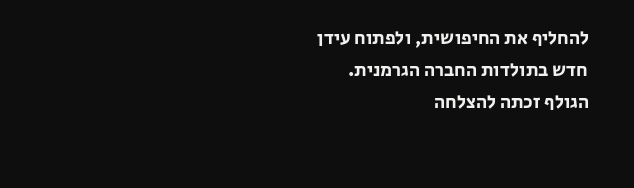להחליף את החיפושית, ולפתוח עידן חדש בתולדות החברה הגרמנית. הגולף זכתה להצלחה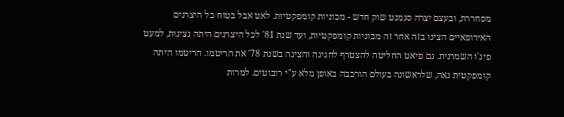מסחררת, ובעצם יצרה סגמנט שוק חדש - מכוניות קומפקטיות. לאט אבל בטוח כל היצרנים האירופאיים הציגו בזה אחר זה מכוניות קומפקטיות, ועד שנת 81' לכל היצרנים היתה נציגות, למעט פיג'ו השמרנית. גם פיאט החליטה להצטרף לחגיגה והציגה בשנת 78' את הריטמו. הריטמו היתה קומפקטית נאה, שלראשונה בעולם הורכבה באופן מלא ע"י רובוטים. למרות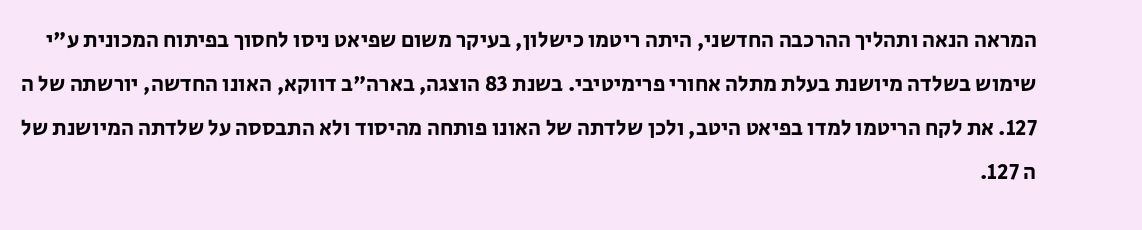המראה הנאה ותהליך ההרכבה החדשני, היתה ריטמו כישלון, בעיקר משום שפיאט ניסו לחסוך בפיתוח המכונית ע"י שימוש בשלדה מיושנת בעלת מתלה אחורי פרימיטיבי. בשנת 83 הוצגה, בארה"ב דווקא, האונו החדשה, יורשתה של ה 127. את לקח הריטמו למדו בפיאט היטב, ולכן שלדתה של האונו פותחה מהיסוד ולא התבססה על שלדתה המיושנת של ה 127.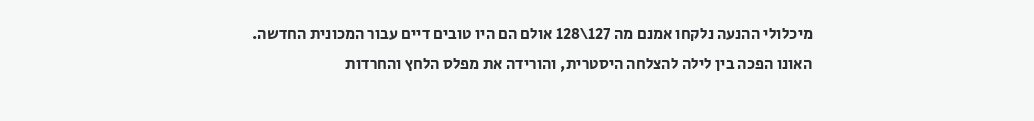מיכלולי ההנעה נלקחו אמנם מה 127\128 אולם הם היו טובים דיים עבור המכונית החדשה. האונו הפכה בין לילה להצלחה היסטרית, והורידה את מפלס הלחץ והחרדות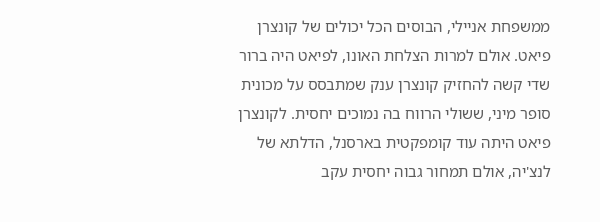ממשפחת אניילי, הבוסים הכל יכולים של קונצרן פיאט. אולם למרות הצלחת האונו, לפיאט היה ברור שדי קשה להחזיק קונצרן ענק שמתבסס על מכונית סופר מיני, ששולי הרווח בה נמוכים יחסית. לקונצרן פיאט היתה עוד קומפקטית בארסנל, הדלתא של לנצ'יה, אולם תמחור גבוה יחסית עקב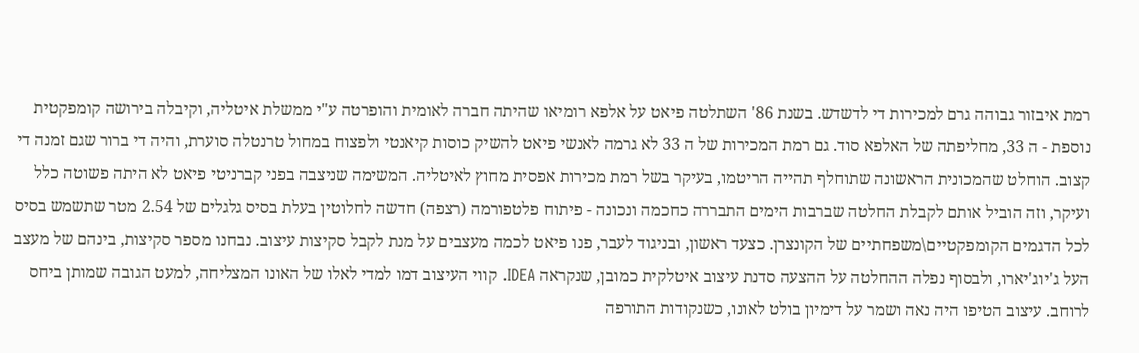רמת איבזור גבוהה גרם למכירות די לדשדש. בשנת 86' השתלטה פיאט על אלפא רומיאו שהיתה חברה לאומית והופרטה ע"י ממשלת איטליה, וקיבלה בירושה קומפקטית נוספת - ה 33, מחליפתה של האלפא סוד. גם רמת המכירות של ה 33 לא גרמה לאנשי פיאט להשיק כוסות קיאנטי ולפצוח במחול טרנטלה סוערת, והיה די ברור שגם זמנה די קצוב. הוחלט שהמכונית הראשונה שתוחלף תהייה הריטמו, בעיקר בשל רמת מכירות אפסית מחוץ לאיטליה. המשימה שניצבה בפני קברניטי פיאט לא היתה פשוטה כלל ועיקר, וזה הוביל אותם לקבלת החלטה שברבות הימים התבררה כחכמה ונכונה - פיתוח פלטפורמה (רצפה) חדשה לחלוטין בעלת בסיס גלגלים של 2.54 מטר שתשמש בסיס לכל הדגמים הקומפקטיים\משפחתיים של הקונצרן. כצעד ראשון, ובניגוד לעבר, פנו פיאט לכמה מעצבים על מנת לקבל סקיצות עיצוב. נבחנו מספר סקיצות, בינהם של מעצב העל ג'יוג'יארו, ולבסוף נפלה ההחלטה על ההצעה סדנת עיצוב איטלקית כמובן, שנקראה IDEA. קווי העיצוב דמו למדי לאלו של האונו המצליחה, למעט הגובה שמותן ביחס לרוחב. עיצוב הטיפו היה נאה ושמר על דימיון בולט לאונו, כשנקודות התורפה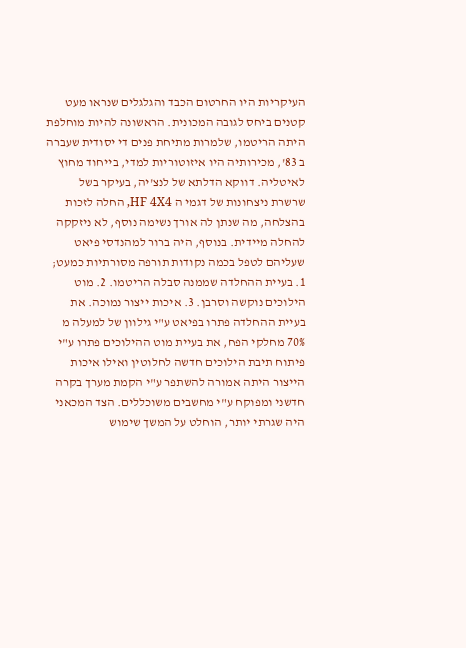העיקריות היו החרטום הכבד והגלגלים שנראו מעט קטנים ביחס לגובה המכונית. הראשונה להיות מוחלפת היתה הריטמו, שלמרות מתיחת פנים די יסודית שעברה ב 83', מכירותיה היו איזוטוריות למדי, בייחוד מחוץ לאיטליה. דווקא הדלתא של לנצ'יה, בעיקר בשל שרשרת ניצחונות של דגמי ה HF 4X4, החלה לזכות בהצלחה, מה שנתן לה אורך נשימה נוסף, לא ניזקקה להחלה מיידית. בנוסף, היה ברור למהנדסי פיאט שעליהם לטפל בכמה נקודות תורפה מסורתיות כמעט; 1. בעיית ההחלדה שממנה סבלה הריטמו. 2. מוט הילוכים נוקשה וסרבן. 3. איכות ייצור נמוכה. את בעיית ההחלדה פתרו בפיאט ע"י גילוון של למעלה מ 70% מחלקי הפח, את בעיית מוט ההילוכים פתרו ע"י פיתוח תיבת הילוכים חדשה לחלוטין ואילו איכות הייצור היתה אמורה להשתפר ע"י הקמת מערך בקרה חדשני ומפוקח ע"י מחשבים משוכללים. הצד המכאני היה שגרתי יותר, הוחלט על המשך שימוש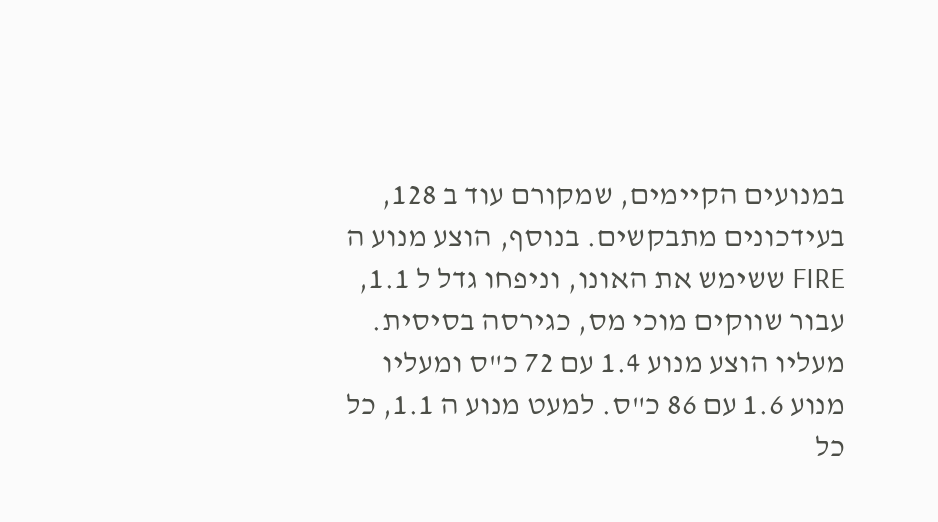במנועים הקיימים, שמקורם עוד ב 128, בעידכונים מתבקשים. בנוסף, הוצע מנוע ה FIRE ששימש את האונו, וניפחו גדל ל 1.1, עבור שווקים מוכי מס, כגירסה בסיסית. מעליו הוצע מנוע 1.4 עם 72 כ"ס ומעליו מנוע 1.6 עם 86 כ"ס. למעט מנוע ה 1.1, כל כל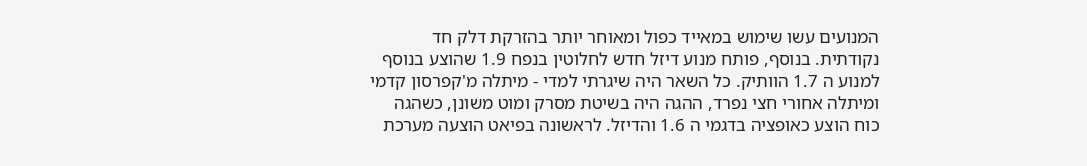המנועים עשו שימוש במאייד כפול ומאוחר יותר בהזרקת דלק חד נקודתית. בנוסף, פותח מנוע דיזל חדש לחלוטין בנפח 1.9 שהוצע בנוסף למנוע ה 1.7 הוותיק. כל השאר היה שיגרתי למדי - מיתלה מ'קפרסון קדמי ומיתלה אחורי חצי נפרד, ההגה היה בשיטת מסרק ומוט משונן, כשהגה כוח הוצע כאופציה בדגמי ה 1.6 והדיזל. לראשונה בפיאט הוצעה מערכת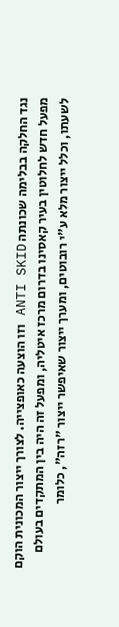נגד החלקה בבלימה שכונתה ANTI SKID וזו הוצעה כאופצייה. לצורך ייצור המכונית הוקם מפעל חדש לחלוטין בעיר קאסינו בדרום מרכז איטליה, ומפעל זה היה בין המתקדים בעולם לשעתו, וכלל ייצור מלא ע"י רובוטים, ומערך ייצור שאיפשר ייצור "רזה", כלומר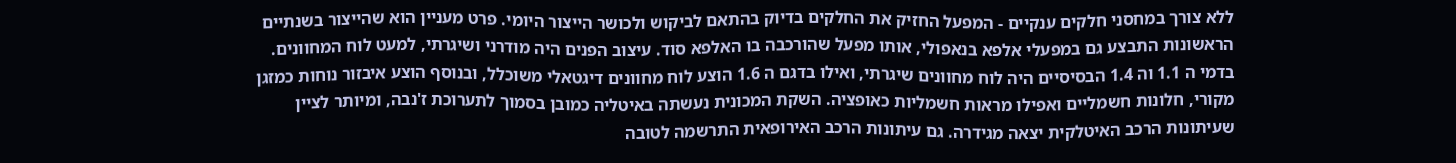ללא צורך במחסני חלקים ענקיים - המפעל החזיק את החלקים בדיוק בהתאם לביקוש ולכושר הייצור היומי. פרט מעניין הוא שהייצור בשנתיים הראשונות התבצע גם במפעלי אלפא בנאפולי, אותו מפעל שהורכבה בו האלפא סוד. עיצוב הפנים היה מודרני ושיגרתי, למעט לוח המחוונים. בדמי ה 1.1 וה 1.4 הבסיסיים היה לוח מחוונים שיגרתי, ואילו בדגם ה 1.6 הוצע לוח מחוונים דיגטאלי משוכלל, ובנוסף הוצע איבזור נוחות כמזגן מקורי, חלונות חשמליים ואפילו מראות חשמליות כאופציה. השקת המכונית נעשתה באיטליה כמובן בסמוך לתערוכת ז'נבה, ומיותר לציין שעיתונות הרכב האיטלקית יצאה מגידרה. גם עיתונות הרכב האירופאית התרשמה לטובה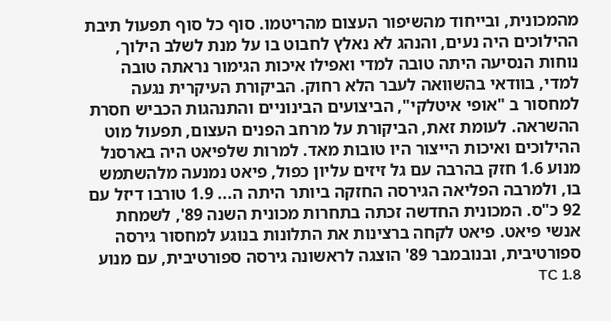מהמכונית, ובייחוד מהשיפור העצום מהריטמו. סוף כל סוף תפעול תיבת ההילוכים היה נעים, והנהג לא נאלץ לחבוט בו על מנת לשלב הילוך, נוחות הנסיעה היתה טובה למדי ואפילו איכות הגימור נראתה טובה למדי, בוודאי בהשוואה לעבר הלא רחוק. הביקורת העיקרית נגעה למחסור ב "אופי איטלקי", הביצועים הבינוניים והתנהגות הכביש חסרת ההשראה. לעומת זאת, הביקורת על מרחב הפנים העצום, תפעול מוט ההילוכים ואיכות הייצור היו טובות מאד. למרות שלפיאט היה בארסנל מנוע 1.6 חזק בהרבה עם גל זיזים עליון כפול, פיאט נמנעה מלהשתמש בו, ולמרבה הפליאה הגירסה החזקה ביותר היתה ה... 1.9 טורבו דיזל עם 92 כ"ס. המכונית החדשה זכתה בתחרות מכונית השנה 89', לשמחת אנשי פיאט. פיאט לקחה ברצינות את התלונות בנוגע למחסור גירסה ספורטיבית, ובנובמבר 89' הוצגה לראשונה גירסה ספורטיבית, עם מנוע 1.8 TC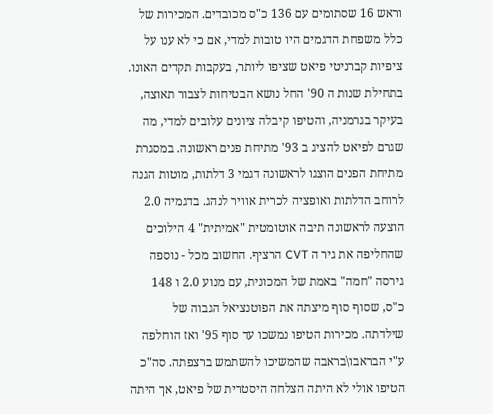וראש 16 שסתומים עם 136 כ"ס מכובדים. המכירות של כלל משפחת הדגמים היו טובות למדי, אם כי לא ענו על ציפיות קברניטי פיאט שציפו ליותר, בעקבות תקדים האונו. בתחילת שנות ה 90' החל נושא הבטיחות לצבור תאוצה, בעיקר בגרמניה, והטיפו קיבלה ציונים עלובים למדי, מה שגרם לפיאט להציג ב 93' מתיחת פנים ראשונה. במסגרת מתיחת הפנים הוצגו לראשונה דגמי 3 דלתות, מוטות הגנה לרוחב הדלתות ואופציה לכרית אוויר לנהג. בדגמיה 2.0 הוצעה לראשונה תיבה אוטומטית "אמיתית" 4 הילוכים שהחליפה את גיר ה CVT הרציף. החשוב מכל - נוספה גירסה "חמה" באמת של המכונית, עם מנוע 2.0 ו 148 כ"ס, שסוף סוף מיצתה את הפוטנציאל הגבוה של שילדתה. מכירות הטיפו נמשכו עד סוף 95' ואז הוחלפה ע"י הבראבו\בראבה שהמשיכו להשתמש ברצפתה. סה"כ הטיפו אולי לא היתה הצלחה היסטרית של פיאט, אך היתה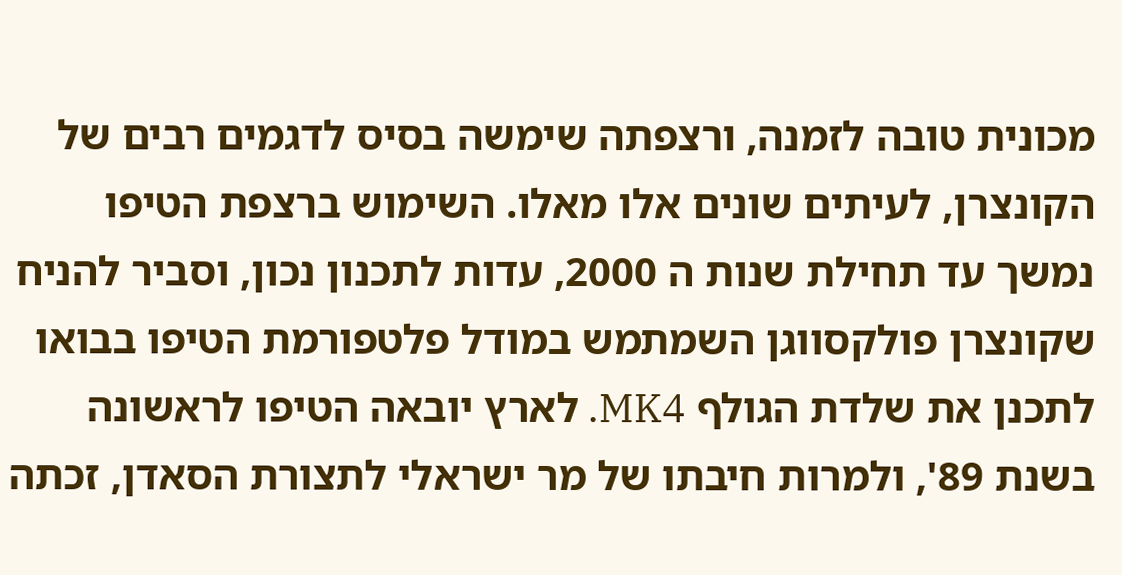מכונית טובה לזמנה, ורצפתה שימשה בסיס לדגמים רבים של הקונצרן, לעיתים שונים אלו מאלו. השימוש ברצפת הטיפו נמשך עד תחילת שנות ה 2000, עדות לתכנון נכון, וסביר להניח שקונצרן פולקסווגן השמתמש במודל פלטפורמת הטיפו בבואו לתכנן את שלדת הגולף MK4. לארץ יובאה הטיפו לראשונה בשנת 89', ולמרות חיבתו של מר ישראלי לתצורת הסאדן, זכתה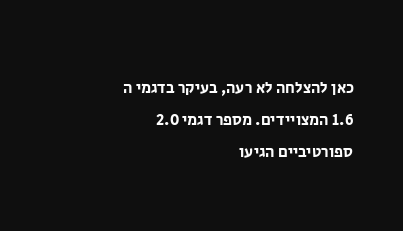כאן להצלחה לא רעה, בעיקר בדגמי ה 1.6 המצויידים. מספר דגמי 2.0 ספורטיביים הגיעו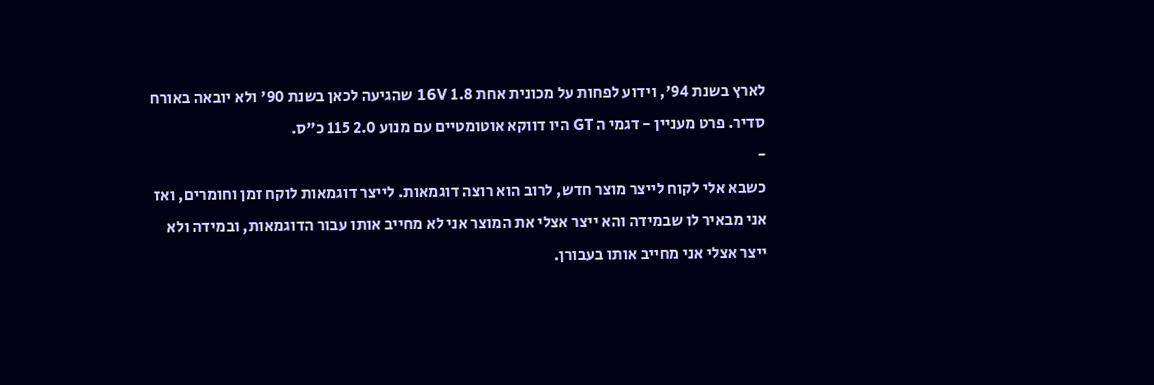לארץ בשנת 94', וידוע לפחות על מכונית אחת 1.8 16V שהגיעה לכאן בשנת 90' ולא יובאה באורח סדיר. פרט מעניין - דגמי ה GT היו דווקא אוטומטיים עם מנוע 2.0 115 כ"ס.
-
כשבא אלי לקוח לייצר מוצר חדש, לרוב הוא רוצה דוגמאות. לייצר דוגמאות לוקח זמן וחומרים, ואז אני מבאיר לו שבמידה והא ייצר אצלי את המוצר אני לא מחייב אותו עבור הדוגמאות, ובמידה ולא ייצר אצלי אני מחייב אותו בעבורן.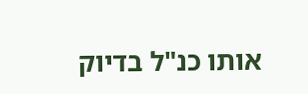אותו כנ"ל בדיוק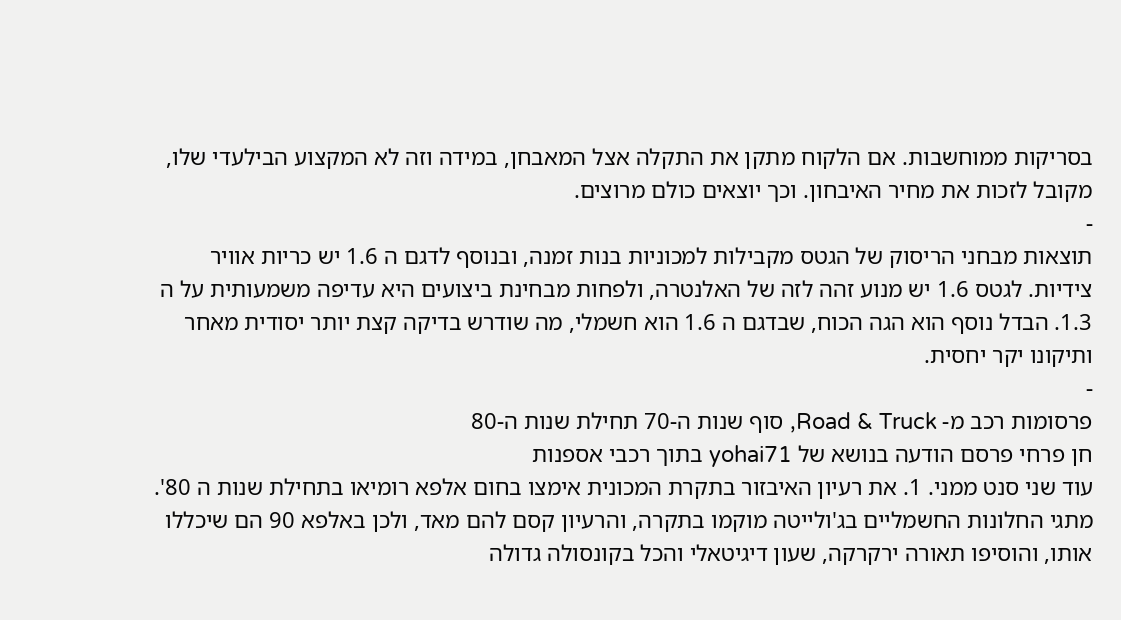בסריקות ממוחשבות. אם הלקוח מתקן את התקלה אצל המאבחן, במידה וזה לא המקצוע הבילעדי שלו, מקובל לזכות את מחיר האיבחון. וכך יוצאים כולם מרוצים.
-
תוצאות מבחני הריסוק של הגטס מקבילות למכוניות בנות זמנה, ובנוסף לדגם ה 1.6 יש כריות אוויר צידיות. לגטס 1.6 יש מנוע זהה לזה של האלנטרה, ולפחות מבחינת ביצועים היא עדיפה משמעותית על ה 1.3. הבדל נוסף הוא הגה הכוח, שבדגם ה 1.6 הוא חשמלי, מה שודרש בדיקה קצת יותר יסודית מאחר ותיקונו יקר יחסית.
-
פרסומות רכב מ- Road & Truck, סוף שנות ה-70 תחילת שנות ה-80
חן פרחי פרסם הודעה בנושא של yohai71 בתוך רכבי אספנות
עוד שני סנט ממני. 1. את רעיון האיבזור בתקרת המכונית אימצו בחום אלפא רומיאו בתחילת שנות ה 80'. מתגי החלונות החשמליים בג'ולייטה מוקמו בתקרה, והרעיון קסם להם מאד, ולכן באלפא 90 הם שיכללו אותו, והוסיפו תאורה ירקרקה, שעון דיגיטאלי והכל בקונסולה גדולה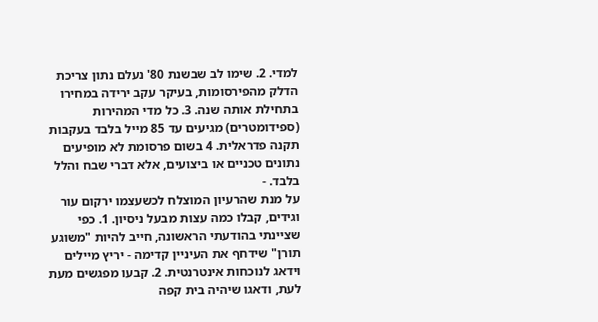למדי. 2. שימו לב שבשנת 80' נעלם נתון צריכת הדלק מהפירסומות, בעיקר עקב ירידה במחירו בתחילת אותה שנה. 3. כל מדי המהירות (ספידומטרים) מגיעים עד 85 מייל בלבד בעקבות תקנה פדראלית. 4 בשום פרסומת לא מופיעים נתונים טכניים או ביצועים, אלא דברי שבח והלל בלבד. -
על מנת שהרעיון המוצלח לכשעצמו ירקום עור וגידים, קבלו כמה עצות מבעל ניסיון. 1. כפי שציינתי בהודעתי הראשונה, חייב להיות "משוגע תורן" שידחף את העיניין קדימה - יריץ מיילים וידאג לנוכחות אינטרנטית. 2. קבעו מפגשים מעת לעת, ודאגו שיהיה בית קפה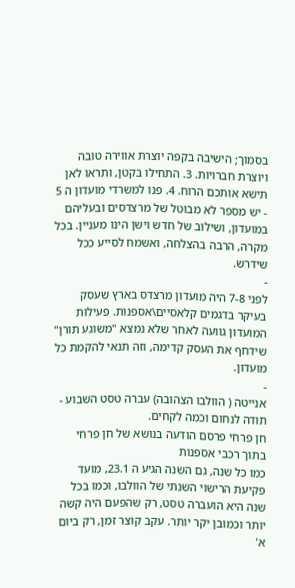בסמוך; הישיבה בקפה יוצרת אווירה טובה ויוצרת חברויות. 3. התחילו בקטן, ותראו לאן תישא אותכם הרוח. 4. פנו למשרדי מועדון ה 5 - יש מספר לא מבוטל של מרצדסים ובעליהם במועדון, ושילוב של חדש וישן הינו מעניין. בכל מקרה, הרבה בהצלחה, ואשמח לסייע ככל שידרש.
-
לפני 7-8 היה מועדון מרצדס בארץ שעסק בעיקר בדגמים קלאסיים\אספנות. פעילות המועדון גוועה לאחר שלא נמצא "משוגע תורן" שידחף את העסק קדימה, וזה תנאי להקמת כל מועדון.
-
אנייטה ( הוולבו הצהובה) עברה טסט השבוע - תודה לנחום וכמה לקחים.
חן פרחי פרסם הודעה בנושא של חן פרחי בתוך רכבי אספנות
כמו כל שנה, גם השנה הגיע ה 23.1, מועד פקיעת הרישוי השנתי של הוולבו, וכמו בכל שנה היא הועברה טסט, רק שהפעם היה קשה יותר וכמובן יקר יותר. עקב קוצר זמן, רק ביום א'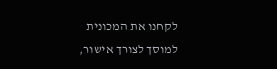לקחנו את המכונית למוסך לצורך אישור,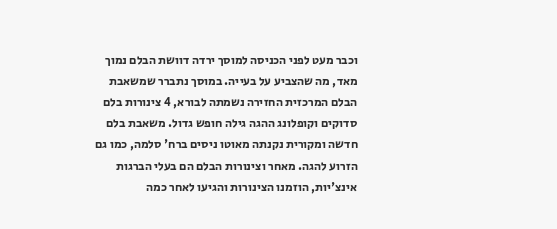וכבר מעט לפני הכניסה למוסך ירדה דוושת הבלם נמוך מאד, מה שהצביע על בעייה. במוסך נתברר שמשאבת הבלם המרכזית החזירה נשמתה לבורא, 4 צינורות בלם סדוקים וקופלונג ההגה גילה חופש גדול. משאבת בלם חדשה ומקורית נקנתה מאוטו ניסים ברח' סלמה, כמו גם הזרוע להגה. מאחר וצינורות הבלם הם בעלי הברגות אינצ'יות, הוזמנו הצינורות והגיעו לאחר כמה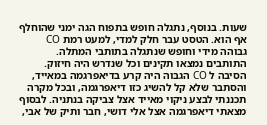שעות. בנוסף, נתגלה חופש בתפוח הגה ימני שהוחלף אף הוא. הטסט עבר חלק למדי, למעט רמת CO גבוהה מידי וחופש שנתגלה בתותבי המתלה. התותבים נמצאו תקינים וכל שנדרש היה חיזוק. הסיבה ל CO הגבוה היה קרע בדיאפרגמה במאייד, והסתבר שלא קל להשיג כזו דיאפרגמה, ובכל מקרה תכננתי לבצע ניקוי מאייד אצל צביקה בנתניה. לבסוף מצאתי דיאפרגמה אצל אלי דושי, חבר ותיק של אבי,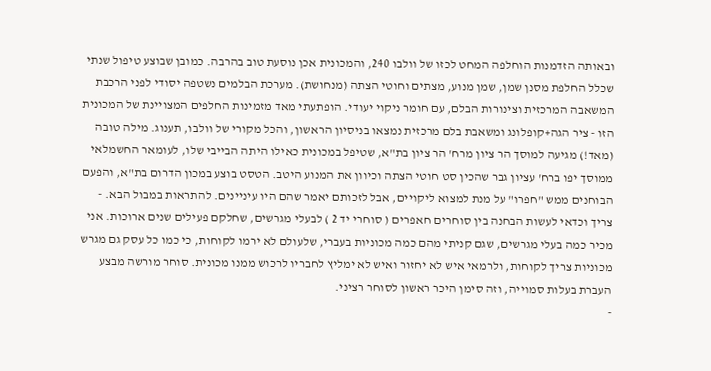ובאותה הזדמנות הוחלפה המחט לכזו של וולבו 240, והמכונית אכן נוסעת טוב בהרבה. כמובן שבוצע טיפול שנתי שכלל החלפת מסנן שמן, שמן מנוע, מצתים וחוטי הצתה (מנחושת). מערכת הבלמים נשטפה יסודי לפני הרכבת המשאבה המרכזית וצינורות הבלם, עם חומר ניקוי יעודי. הופתעתי מאד מזמינות החלפים המצויינת של המכונית הזו - ציר הגה+קופלונג ומשאבת בלם מרכזית נמצאו בניסיון הראשון, והכל מקורי של וולבו, תענוג. מילה טובה (מאד!) מגיעה למוסך הר ציון מרח' הר ציון בת"א, שטיפל במכונית כאילו היתה הבייבי שלו, לעומאר החשמלאי ממוסך יפו ברח' עציון גבר שהכין סט חוטי הצתה וכיוון את המנוע היטב. הטסט בוצע במכון הדרום בת"א, והפעם הבוחנים ממש "חפרו" על מנת למצוא ליקויים, אבל לזכותם יאמר שהם היו עיניינים. להתראות במבול הבא. -
צריך וכדאי לעשות הבחנה בין סוחרים חאפרים ( סוחרי יד 2 ) לבעלי מגרשים, שחלקם פעילים שנים ארוכות. אני מכיר כמה בעלי מגרשים, שגם קניתי מהם כמה מכוניות בעברי, שלעולם לא ירמו לקוחות, כי כמו כל עסק גם מגרש מכוניות צריך לקוחות, ולרמאי איש לא יחזור ואיש לא ימליץ לחבריו לרכוש ממנו מכונית. סוחר מורשה מבצע העברת בעלות סמוייה, וזה סימן היכר ראשון לסוחר רציני.
-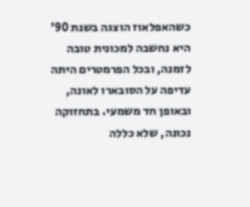כשהאפלאוז הוצגה בשנת 90' היא נחשבה למכונית טובה לזמנה, ובכל הפרמטרים היתה עדיפה על הסובארו לאונה, ובאופן חד משמעי. בתחזוקה נכונה, שלא כללה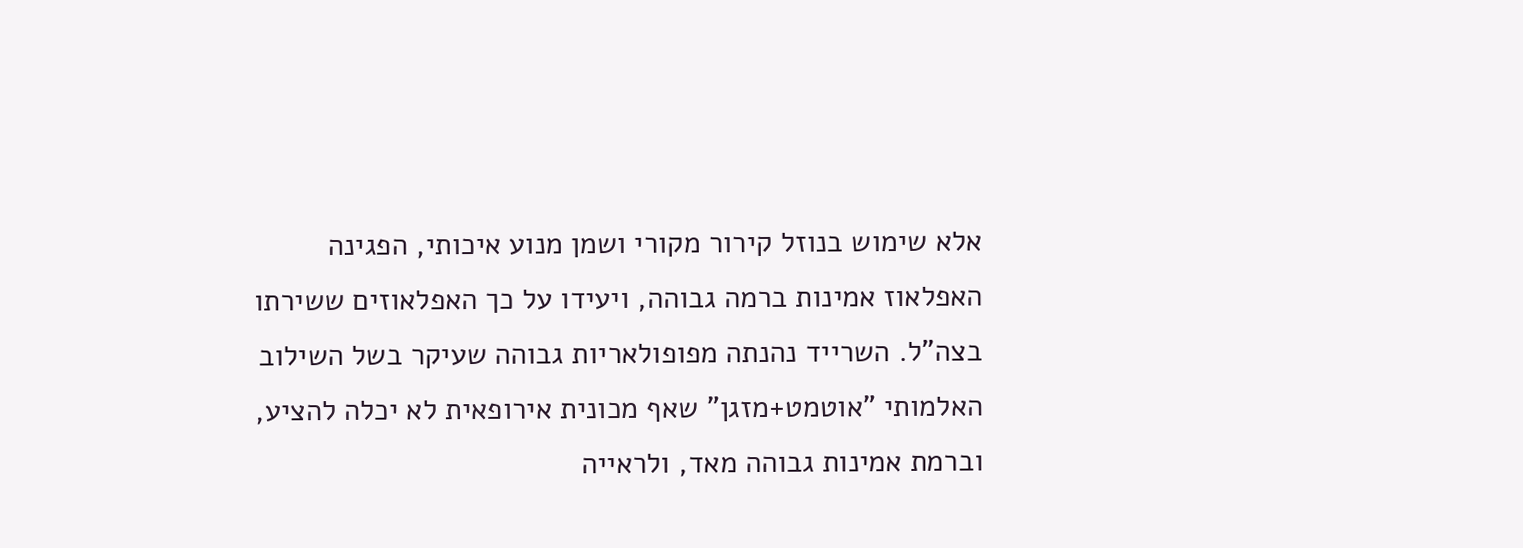אלא שימוש בנוזל קירור מקורי ושמן מנוע איכותי, הפגינה האפלאוז אמינות ברמה גבוהה, ויעידו על כך האפלאוזים ששירתו בצה"ל. השרייד נהנתה מפופולאריות גבוהה שעיקר בשל השילוב האלמותי "אוטמט+מזגן" שאף מכונית אירופאית לא יכלה להציע, וברמת אמינות גבוהה מאד, ולראייה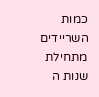כמות השריידים מתחילת שנות ה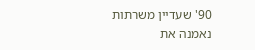90' שעדיין משרתות נאמנה את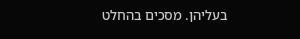בעליהן. מסכים בהחלט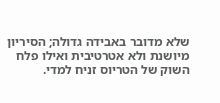שלא מדובר באבידה גדולה; הסיריון מיושנת ולא אטרטיבית ואילו פלח השוק של הטריוס זניח למדי.